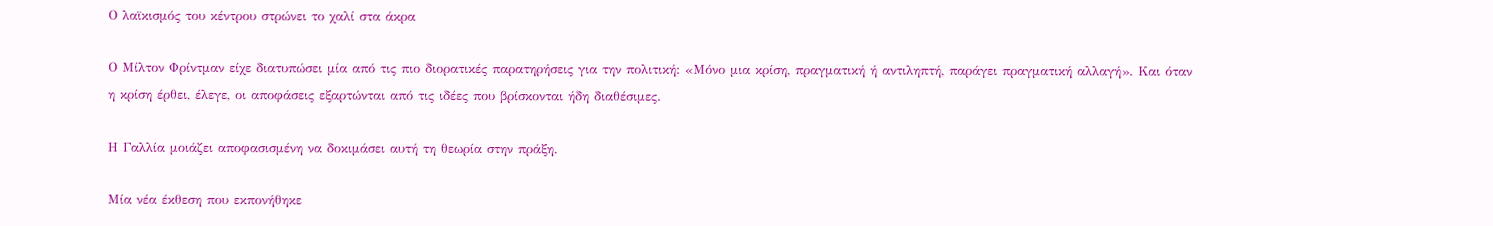Ο λαϊκισμός του κέντρου στρώνει το χαλί στα άκρα

Ο Μίλτον Φρίντμαν είχε διατυπώσει μία από τις πιο διορατικές παρατηρήσεις για την πολιτική: «Μόνο μια κρίση, πραγματική ή αντιληπτή, παράγει πραγματική αλλαγή». Και όταν η κρίση έρθει, έλεγε, οι αποφάσεις εξαρτώνται από τις ιδέες που βρίσκονται ήδη διαθέσιμες.

Η Γαλλία μοιάζει αποφασισμένη να δοκιμάσει αυτή τη θεωρία στην πράξη.

Μία νέα έκθεση που εκπονήθηκε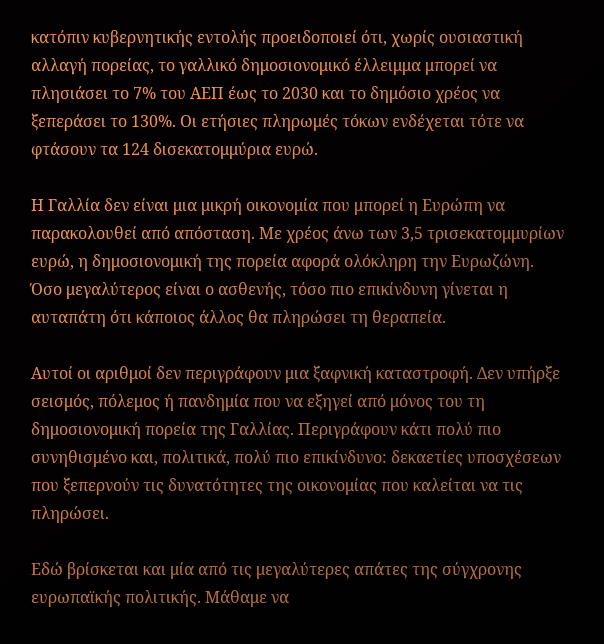κατόπιν κυβερνητικής εντολής προειδοποιεί ότι, χωρίς ουσιαστική αλλαγή πορείας, το γαλλικό δημοσιονομικό έλλειμμα μπορεί να πλησιάσει το 7% του ΑΕΠ έως το 2030 και το δημόσιο χρέος να ξεπεράσει το 130%. Οι ετήσιες πληρωμές τόκων ενδέχεται τότε να φτάσουν τα 124 δισεκατομμύρια ευρώ.

Η Γαλλία δεν είναι μια μικρή οικονομία που μπορεί η Ευρώπη να παρακολουθεί από απόσταση. Με χρέος άνω των 3,5 τρισεκατομμυρίων ευρώ, η δημοσιονομική της πορεία αφορά ολόκληρη την Ευρωζώνη. Όσο μεγαλύτερος είναι ο ασθενής, τόσο πιο επικίνδυνη γίνεται η αυταπάτη ότι κάποιος άλλος θα πληρώσει τη θεραπεία.

Αυτοί οι αριθμοί δεν περιγράφουν μια ξαφνική καταστροφή. Δεν υπήρξε σεισμός, πόλεμος ή πανδημία που να εξηγεί από μόνος του τη δημοσιονομική πορεία της Γαλλίας. Περιγράφουν κάτι πολύ πιο συνηθισμένο και, πολιτικά, πολύ πιο επικίνδυνο: δεκαετίες υποσχέσεων που ξεπερνούν τις δυνατότητες της οικονομίας που καλείται να τις πληρώσει.

Εδώ βρίσκεται και μία από τις μεγαλύτερες απάτες της σύγχρονης ευρωπαϊκής πολιτικής. Μάθαμε να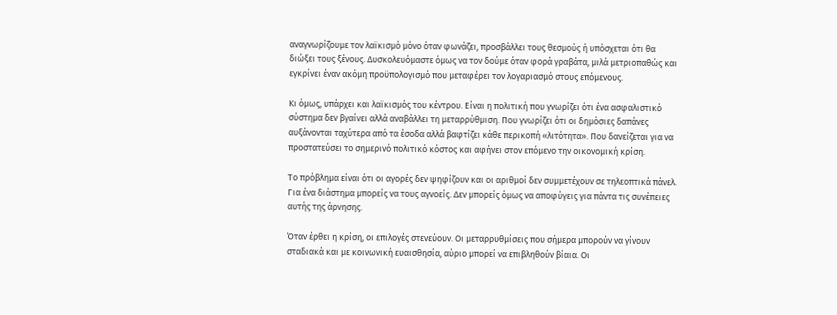αναγνωρίζουμε τον λαϊκισμό μόνο όταν φωνάζει, προσβάλλει τους θεσμούς ή υπόσχεται ότι θα διώξει τους ξένους. Δυσκολευόμαστε όμως να τον δούμε όταν φορά γραβάτα, μιλά μετριοπαθώς και εγκρίνει έναν ακόμη προϋπολογισμό που μεταφέρει τον λογαριασμό στους επόμενους.

Κι όμως, υπάρχει και λαϊκισμός του κέντρου. Είναι η πολιτική που γνωρίζει ότι ένα ασφαλιστικό σύστημα δεν βγαίνει αλλά αναβάλλει τη μεταρρύθμιση. Που γνωρίζει ότι οι δημόσιες δαπάνες αυξάνονται ταχύτερα από τα έσοδα αλλά βαφτίζει κάθε περικοπή «λιτότητα». Που δανείζεται για να προστατεύσει το σημερινό πολιτικό κόστος και αφήνει στον επόμενο την οικονομική κρίση.

Το πρόβλημα είναι ότι οι αγορές δεν ψηφίζουν και οι αριθμοί δεν συμμετέχουν σε τηλεοπτικά πάνελ. Για ένα διάστημα μπορείς να τους αγνοείς. Δεν μπορείς όμως να αποφύγεις για πάντα τις συνέπειες αυτής της άρνησης.

Όταν έρθει η κρίση, οι επιλογές στενεύουν. Οι μεταρρυθμίσεις που σήμερα μπορούν να γίνουν σταδιακά και με κοινωνική ευαισθησία, αύριο μπορεί να επιβληθούν βίαια. Οι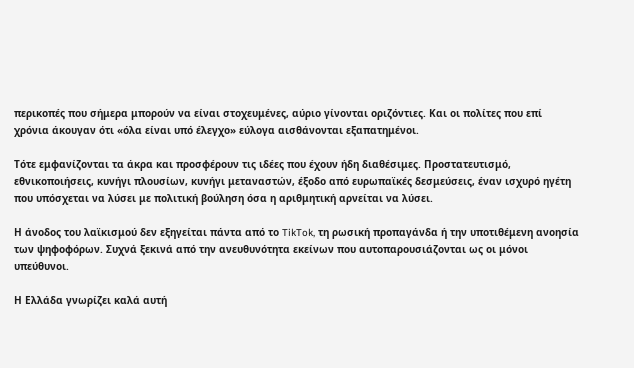περικοπές που σήμερα μπορούν να είναι στοχευμένες, αύριο γίνονται οριζόντιες. Και οι πολίτες που επί χρόνια άκουγαν ότι «όλα είναι υπό έλεγχο» εύλογα αισθάνονται εξαπατημένοι.

Τότε εμφανίζονται τα άκρα και προσφέρουν τις ιδέες που έχουν ήδη διαθέσιμες. Προστατευτισμό, εθνικοποιήσεις, κυνήγι πλουσίων, κυνήγι μεταναστών, έξοδο από ευρωπαϊκές δεσμεύσεις, έναν ισχυρό ηγέτη που υπόσχεται να λύσει με πολιτική βούληση όσα η αριθμητική αρνείται να λύσει.

Η άνοδος του λαϊκισμού δεν εξηγείται πάντα από το TikTok, τη ρωσική προπαγάνδα ή την υποτιθέμενη ανοησία των ψηφοφόρων. Συχνά ξεκινά από την ανευθυνότητα εκείνων που αυτοπαρουσιάζονται ως οι μόνοι υπεύθυνοι.

Η Ελλάδα γνωρίζει καλά αυτή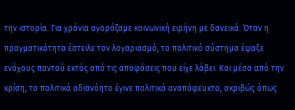την ιστορία. Για χρόνια αγοράζαμε κοινωνική ειρήνη με δανεικά. Όταν η πραγματικότητα έστειλε τον λογαριασμό, το πολιτικό σύστημα έψαξε ενόχους παντού εκτός από τις αποφάσεις που είχε λάβει. Και μέσα από την κρίση, το πολιτικά αδιανόητο έγινε πολιτικά αναπόφευκτο, ακριβώς όπως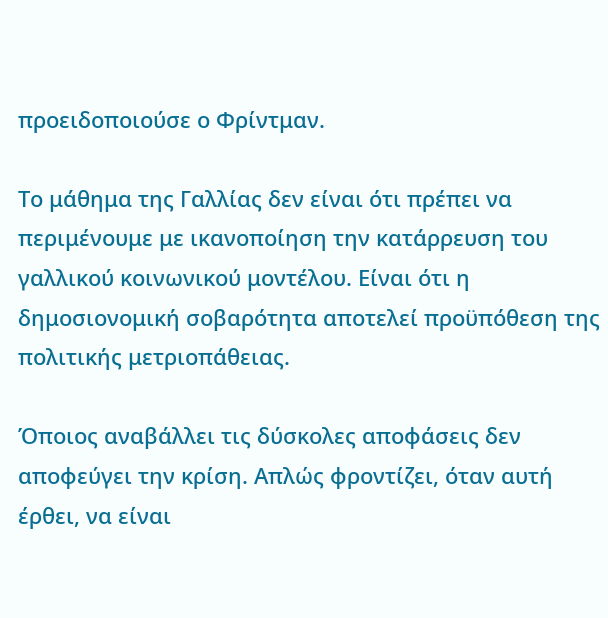προειδοποιούσε ο Φρίντμαν.

Το μάθημα της Γαλλίας δεν είναι ότι πρέπει να περιμένουμε με ικανοποίηση την κατάρρευση του γαλλικού κοινωνικού μοντέλου. Είναι ότι η δημοσιονομική σοβαρότητα αποτελεί προϋπόθεση της πολιτικής μετριοπάθειας.

Όποιος αναβάλλει τις δύσκολες αποφάσεις δεν αποφεύγει την κρίση. Απλώς φροντίζει, όταν αυτή έρθει, να είναι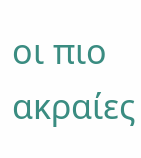οι πιο ακραίες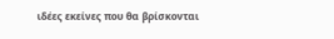ιδέες εκείνες που θα βρίσκονται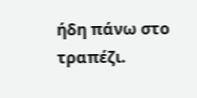ήδη πάνω στο τραπέζι.